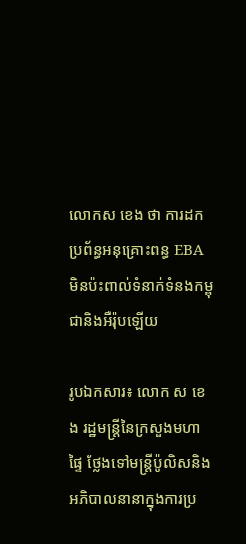លោកស ខេង ថា ការដកប្រព័ន្ធអនុគ្រោះពន្ធ EBA មិនប៉ះពាល់ទំនាក់ទំនងកម្ពុជានិងអឺរ៉ុបឡើយ

រូបឯកសារ៖ លោក ស ខេង រដ្ឋមន្រ្តីនៃក្រសួងមហាផ្ទៃ ថ្លែងទៅមន្រ្តីប៉ូលិសនិងអភិបាលនានាក្នុងការប្រ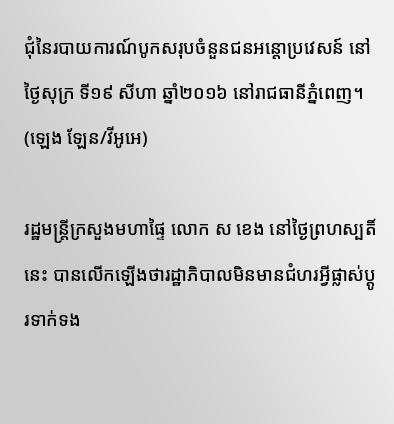ជុំនៃរបាយការណ៍បូកសរុបចំនួនជនអន្តោប្រវេសន៍ នៅថ្ងៃសុក្រ ទី១៩ សីហា ឆ្នាំ២០១៦ នៅរាជធានីភ្នំពេញ។ (ឡេង ឡែន/វីអូអេ)

រដ្ឋមន្រ្តីក្រសួងមហាផ្ទៃ លោក ស ខេង នៅថ្ងៃព្រហស្បតិ៍នេះ បានលើកឡើងថារដ្ឋាភិបាលមិនមានជំហរអ្វីផ្លាស់ប្តូរទាក់ទង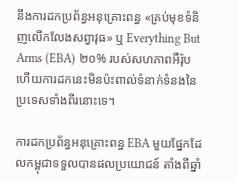នឹងការដកប្រព័ន្ធអនុគ្រោះពន្ធ «គ្រប់មុខទំនិញលើកលែងសព្វាវុធ» ឬ Everything But Arms (EBA) ២០% របស់សហភាពអឺរ៉ុប ហើយការដកនេះមិនប៉ះពាល់ទំនាក់ទំនងនៃប្រទេសទាំងពីរនោះទេ។

ការដកប្រព័ន្ធអនុគ្រោះពន្ធ EBA មួយផ្នែកដែលកម្ពុជាទទួលបានផលប្រយោជន៍ តាំងពីឆ្នាំ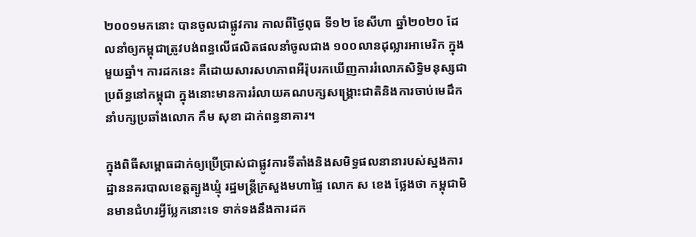២០០១មកនោះ បានចូលជាផ្លូវការ កាលពីថ្ងៃពុធ ទី១២ ខែសីហា ឆ្នាំ២០២០ ដែលនាំឲ្យកម្ពុជាត្រូវបង់ពន្ធលើផលិតផលនាំចូលជាង ១០០លានដុល្លារអាមេរិក ក្នុងមួយឆ្នាំ។ ការដកនេះ គឺដោយសារសហភាពអឺរ៉ុបរកឃើញការរំលោភសិទ្ធិមនុស្សជាប្រព័ន្ធនៅកម្ពុជា ក្នុងនោះមានការរំលាយគណបក្សសង្រ្គោះជាតិនិងការចាប់មេដឹកនាំបក្សប្រឆាំងលោក កឹម សុខា ដាក់ពន្ធនាគារ។

ក្នុងពិធីសម្ពោធដាក់ឲ្យប្រើប្រាស់ជាផ្លូវការទីតាំងនិងសមិទ្ធផលនានារបស់ស្នងការដ្ឋាននគរបាលខេត្តត្បូងឃ្មុំ រដ្ឋមន្រ្តីក្រសួងមហាផ្ទៃ លោក ស ខេង ថ្លែងថា កម្ពុជាមិនមានជំហរអ្វីប្លែកនោះទេ ទាក់ទងនឹងការដក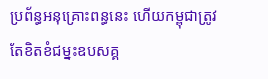ប្រព័ន្ធអនុគ្រោះពន្ធនេះ ហើយកម្ពុជាត្រូវតែខិតខំជម្នះឧបសគ្គ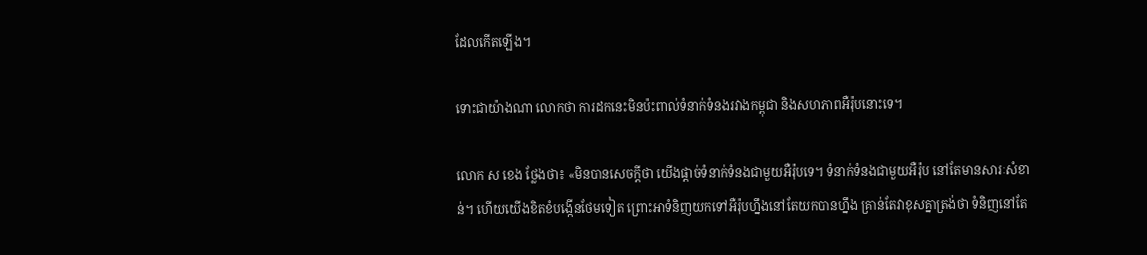ដែលកើតឡើង។

ទោះជាយ៉ាងណា លោកថា ការដកនេះមិនប៉ះពាល់ទំនាក់ទំនងរវាងកម្ពុជា និងសហភាពអឺរ៉ុបនោះទេ។

លោក ស ខេង ថ្លែងថា៖ «មិនបានសេចក្តីថា យើងផ្តាច់ទំនាក់ទំនងជាមួយអឺរ៉ុបទេ។ ទំនាក់ទំនងជាមួយអឺរ៉ុប នៅតែមានសារៈសំខាន់។ ហើយយើងខិតខំបង្កើនថែមទៀត ព្រោះអាទំនិញយកទៅអឺរ៉ុបហ្នឹងនៅតែយកបានហ្នឹង គ្រាន់តែវាខុសគ្នាត្រង់ថា ទំនិញនៅតែ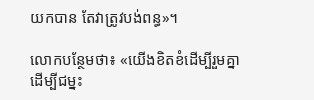យកបាន តែវាត្រូវបង់ពន្ធ»។

លោកបន្ថែមថា៖ «យើងខិតខំដើម្បីរួមគ្នា ដើម្បីជម្នះ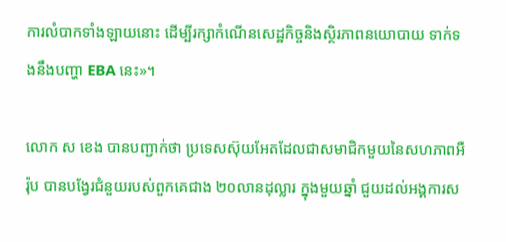ការលំបាកទាំងឡាយនោះ ដើម្បីរក្សាកំណើនសេដ្ឋកិច្ចនិងស្ថិរភាពនយោបាយ ទាក់ទងនឹងបញ្ហា EBA នេះ»។

លោក ស ខេង បានបញ្ជាក់ថា ប្រទេសស៊ុយអែតដែលជាសមាជិកមួយនៃសហភាពអឺរ៉ុប បានបង្វែរជំនួយរបស់ពួកគេជាង ២០លានដុល្លារ ក្នុងមួយឆ្នាំ ជួយដល់អង្គការស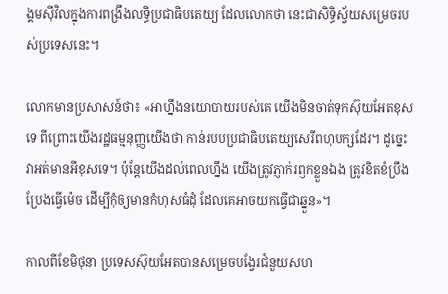ង្គមស៊ីវិលក្នុងការពង្រឹងលទ្ធិប្រជាធិបតេយ្យ ដែលលោកថា នេះជាសិទ្ធិស្វ័យសម្រេចរបស់ប្រទេសនេះ។

លោកមានប្រសាសន៍ថា៖ «អាហ្នឹងនយោបាយរបស់គេ យើងមិនចាត់ទុកស៊ុយអែតខុសទេ ពីព្រោះយើងរដ្ឋធម្មនុញ្ញយើងថា កាន់របបប្រជាធិបតេយ្យសេរីពហុបក្សដែរ។ ដូច្នេះ វាអត់មានអីខុសទេ។ ប៉ុន្តែយើងដល់ពេលហ្នឹង យើងត្រូវភ្ញាក់រឭកខ្លួនឯង ត្រូវខិតខំប្រឹងប្រែងធ្វើម៉េច ដើម្បីកុំឲ្យមានកំហុសធំដុំ ដែលគេអាចយកធ្វើជាឆ្នួន»។

កាលពីខែមិថុនា ប្រទេសស៊ុយអែតបានសម្រេចបង្វែរជំនួយសហ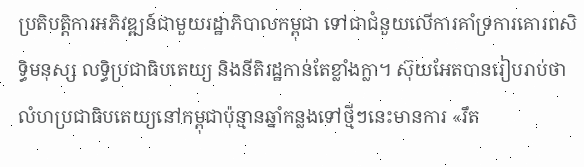ប្រតិបត្តិការអភិវឌ្ឍន៍ជាមួយរដ្ឋាភិបាលកម្ពុជា ទៅជាជំនួយលើការគាំទ្រការគោរពសិទ្ធិមនុស្ស លទ្ធិប្រជាធិបតេយ្យ និងនីតិរដ្ឋកាន់តែខ្លាំងក្លា។ ស៊ុយអែតបានរៀបរាប់ថា លំហប្រជាធិបតេយ្យនៅកម្ពុជាប៉ុន្មានឆ្នាំកន្លងទៅថ្មីៗនេះមានការ «រឹត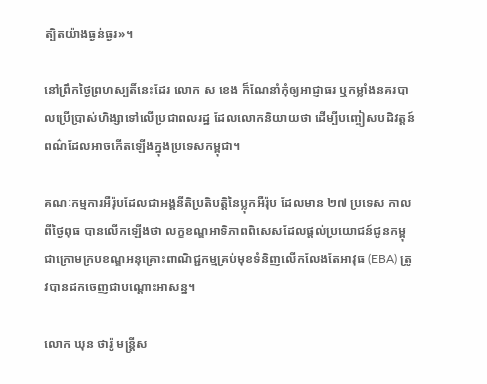ត្បិតយ៉ាងធ្ងន់ធ្ងរ»។

នៅព្រឹកថ្ងៃព្រហស្បតិ៍នេះដែរ លោក ស ខេង ក៏ណែនាំកុំឲ្យអាជ្ញាធរ ឬកម្លាំងនគរបាលប្រើប្រាស់ហិង្សាទៅលើប្រជាពលរដ្ឋ ដែលលោកនិយាយថា ដើម្បីបញ្ចៀសបដិវត្តន៍ពណ៌ដែលអាចកើតឡើងក្នុងប្រទេសកម្ពុជា។

គណៈកម្មការអឺរ៉ុបដែលជាអង្គនីតិប្រតិបត្តិនៃប្លុកអឺរ៉ុប ដែលមាន ២៧ ប្រទេស កាលពីថ្ងៃពុធ បានលើកឡើងថា លក្ខខណ្ឌអាទិភាពពិសេសដែលផ្ដល់ប្រយោជន៍ជូនកម្ពុជាក្រោមក្របខណ្ឌអនុគ្រោះពាណិជ្ជកម្មគ្រប់មុខទំនិញលើកលែងតែអាវុធ (EBA) ត្រូវបានដកចេញជាបណ្ដោះអាសន្ន។

លោក ឃុន ថារ៉ូ មន្ត្រីស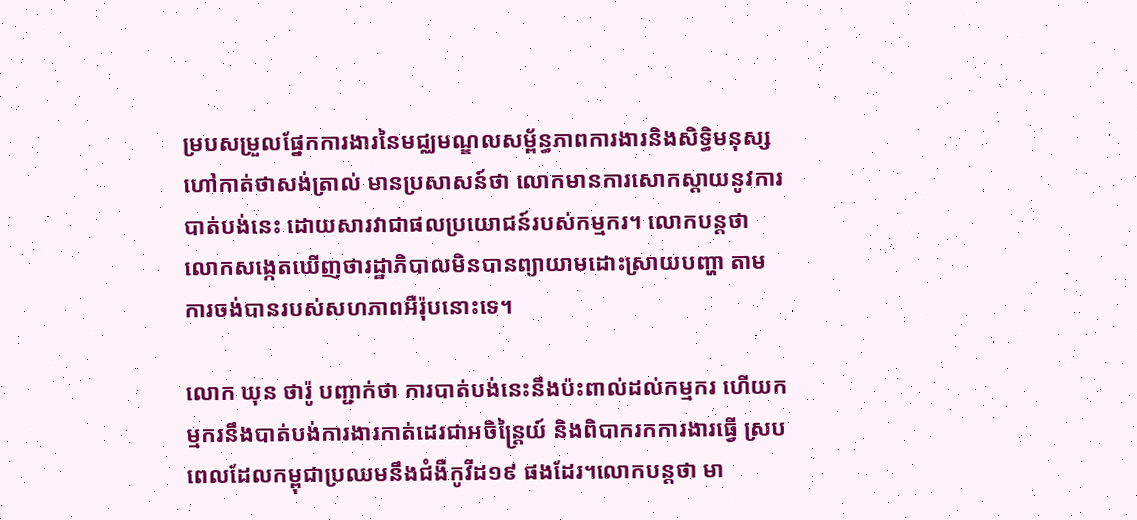ម្របសម្រួលផ្នែកការងារនៃមជ្ឈមណ្ឌលសម្ព័ន្ធភាពការងារនិងសិទ្ធិមនុស្ស ហៅកាត់ថាសង់ត្រាល់ មានប្រសាសន៍ថា លោកមានការសោកស្តាយនូវការបាត់បង់នេះ ដោយសារវាជាផលប្រយោជន៍របស់កម្មករ។ លោកបន្តថា លោកសង្កេតឃើញថារដ្ឋាភិបាលមិនបានព្យាយាមដោះស្រាយបញ្ហា តាមការចង់បានរបស់សហភាពអឺរ៉ុបនោះទេ។

លោក ឃុន ថារ៉ូ បញ្ជាក់ថា ការបាត់បង់នេះនឹងប៉ះពាល់ដល់កម្មករ ហើយកម្មករនឹងបាត់បង់ការងារកាត់ដេរជាអចិន្រ្តៃយ៍ និងពិបាករកការងារធ្វើ ស្របពេលដែលកម្ពុជាប្រឈមនឹងជំងឺកូវីដ១៩ ផងដែរ។លោកបន្តថា មា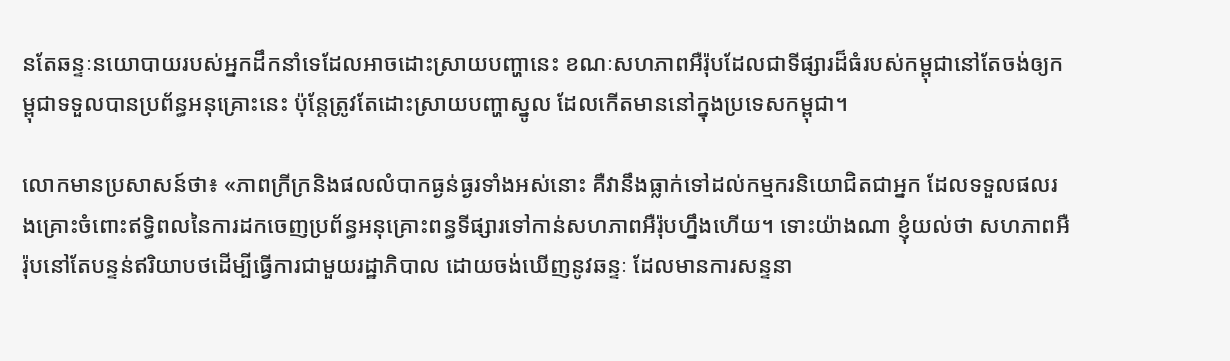នតែឆន្ទៈនយោបាយរបស់អ្នកដឹកនាំទេដែលអាចដោះស្រាយបញ្ហានេះ ខណៈសហភាពអឺរ៉ុបដែលជាទីផ្សារដ៏ធំរបស់កម្ពុជានៅតែចង់ឲ្យកម្ពុជាទទួលបានប្រព័ន្ធអនុគ្រោះនេះ ប៉ុន្តែត្រូវតែដោះស្រាយបញ្ហាស្នូល ដែលកើតមាននៅក្នុងប្រទេសកម្ពុជា។

លោកមានប្រសាសន៍ថា៖ «ភាពក្រីក្រនិងផលលំបាកធ្ងន់ធ្ងរទាំងអស់នោះ គឺវានឹងធ្លាក់ទៅដល់កម្មករនិយោជិតជាអ្នក ដែលទទួលផលរងគ្រោះចំពោះឥទ្ធិពលនៃការដកចេញប្រព័ន្ធអនុគ្រោះពន្ធទីផ្សារទៅកាន់សហភាពអឺរ៉ុបហ្នឹងហើយ។ ទោះយ៉ាងណា ខ្ញុំយល់ថា សហភាពអឺរ៉ុបនៅតែបន្ទន់ឥរិយាបថដើម្បីធ្វើការជាមួយរដ្ឋាភិបាល ដោយចង់ឃើញនូវឆន្ទៈ ដែលមានការសន្ទនា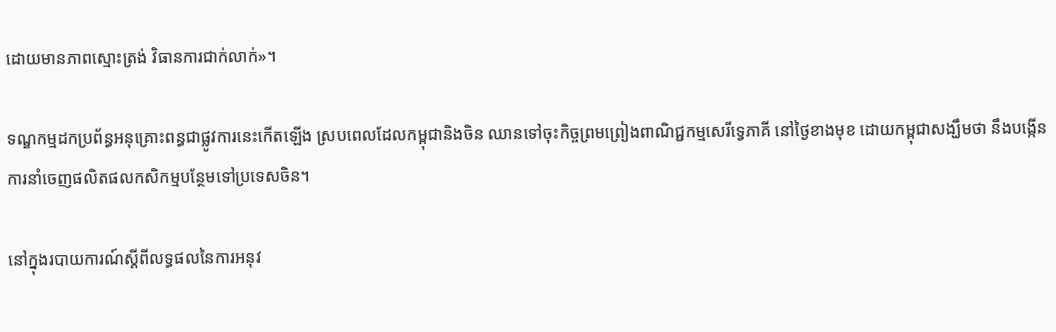ដោយមានភាពស្មោះត្រង់ វិធានការជាក់លាក់»។

ទណ្ឌកម្មដកប្រព័ន្ធអនុគ្រោះពន្ធជាផ្លូវការនេះកើតឡើង ស្របពេលដែលកម្ពុជានិងចិន ឈានទៅចុះកិច្ចព្រមព្រៀងពាណិជ្ជកម្មសេរីទ្វេភាគី នៅថ្ងៃខាងមុខ ដោយកម្ពុជាសង្ឃឹមថា នឹងបង្កើនការនាំចេញផលិតផលកសិកម្មបន្ថែមទៅប្រទេសចិន។

នៅក្នុងរបាយការណ៍ស្តីពីលទ្ធផលនៃការអនុវ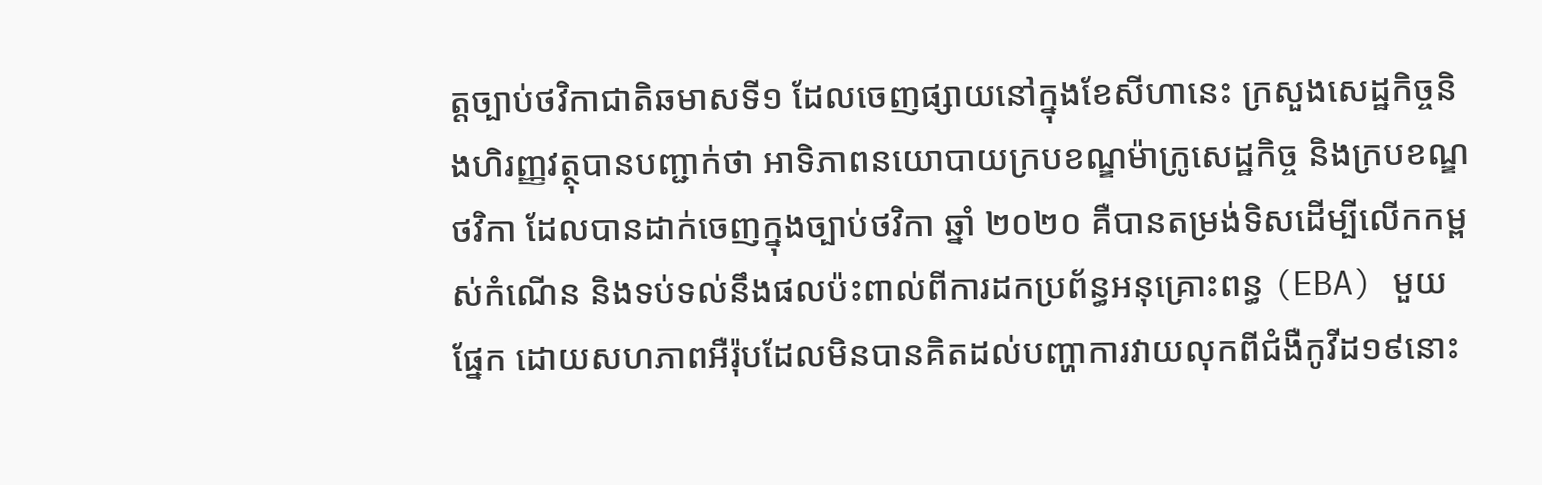ត្តច្បាប់ថវិកាជាតិឆមាសទី១ ដែលចេញផ្សាយនៅក្នុងខែសីហានេះ ក្រសួងសេដ្ឋកិច្ចនិងហិរញ្ញវត្ថុបានបញ្ជាក់ថា អាទិភាពនយោបាយក្របខណ្ឌម៉ាក្រូសេដ្ឋកិច្ច និងក្របខណ្ឌថវិកា ដែលបានដាក់ចេញក្នុងច្បាប់ថវិកា ឆ្នាំ ២០២០ គឺបានតម្រង់ទិសដើម្បីលើកកម្ពស់កំណើន និងទប់ទល់នឹងផលប៉ះពាល់ពីការដកប្រព័ន្ធអនុគ្រោះពន្ធ (EBA) មួយផ្នែក ដោយសហភាពអឺរ៉ុបដែលមិនបានគិតដល់បញ្ហាការវាយលុកពីជំងឺកូវីដ១៩នោះ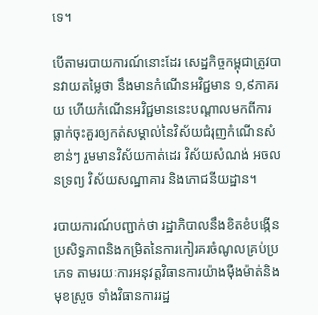ទេ។

បើតាមរបាយការណ៍នោះដែរ សេដ្ឋកិច្ចកម្ពុជាត្រូវបានវាយតម្លៃថា នឹងមានកំណើនអវិជ្ជមាន ១,៩ភាគរយ ហើយកំណើនអវិជ្ជមាននេះបណ្តាលមកពីការធ្លាក់ចុះគួរឲ្យកត់សម្គាល់នៃវិស័យជំរុញកំណើនសំខាន់ៗ រួមមានវិស័យកាត់ដេរ វិស័យសំណង់ អចលនទ្រព្យ វិស័យសណ្ឋាគារ និងភោជនីយដ្ឋាន។

របាយការណ៍បញ្ជាក់ថា រដ្ឋាភិបាលនឹងខិតខំបង្កើនប្រសិទ្ធភាពនិងកម្រិតនៃការកៀរគរចំណូលគ្រប់ប្រភេទ តាមរយៈការអនុវត្តវិធានការយ៉ាងម៉ឺងម៉ាត់និងមុខស្រួច ទាំងវិធានការរដ្ឋ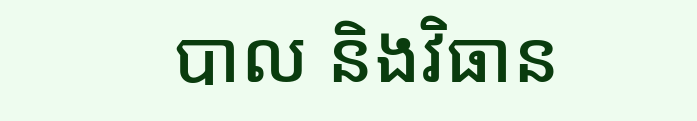បាល និងវិធាន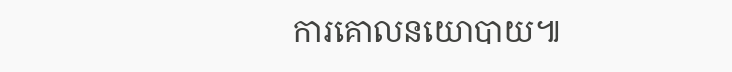ការគោលនយោបាយ៕